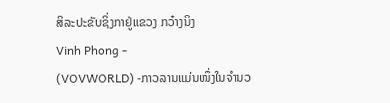ສິລະປະຂັບຊິ່ງກາຢູ່ແຂວງ ກວ໋າງນິງ
Vinh Phong -
(VOVWORLD) -ກາວລານແມ່ນໜຶ່ງໃນຈຳນວ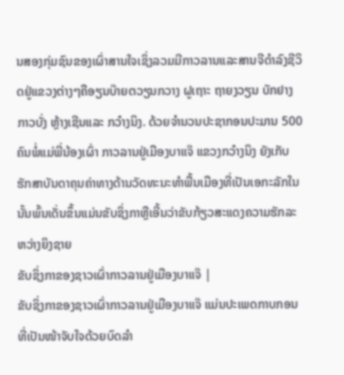ນສອງກຸ່ມຊົນຂອງເຜົ່າສານໃຈເຊິ່ງລວມມີກາວລານແລະສານຈີດຳລົງຊີວິດຢູ່ແຂວງຕ່າງໆຄືອຽນບ໊າຍຕວຽນກວາງ ຝູເຖາະ ຖາຍງວຽນ ບັກຢາງ ກາວບັ່ງ ຫຼ້າງເຊີນແລະ ກວ໋າງນິງ. ດ້ວຍຈຳນວນປະຊາກອນປະມານ 500 ຄົນພໍ່ແມ່ພີ່ນ້ອງເຜົ່າ ກາວລານຢູ່ເມືອງບາແຈ໊ ແຂວງກວ໋າງນິງ ຍັງເກັບຮັກສາບັນດາຄຸນຄ່າທາງດ້ານວັດທະນະທຳພື້ນເມືອງທີ່ເປັນເອກະລັກໃນນັ້ນພົ້ນເດັ່ນຂຶ້ນແມ່ນຂັບຊິ່ງກາຫຼືເອີ້ນວ່າຂັບກ້ຽວສະແດງຄວາມຮັກລະຫວ່າງຍິງຊາຍ
ຂັບຊິ່ງກາຂອງຊາວເຜົ່າກາວລານຢູ່ເມືອງບາແຈ໊ |
ຂັບຊິ່ງກາຂອງຊາວເຜົ່າກາວລານຢູ່ເມືອງບາແຈ໊ ແມ່ນປະເພດກາບກອນທີ່ເປັນໜ້າຈັບໃຈດ້ວຍບົດລຳ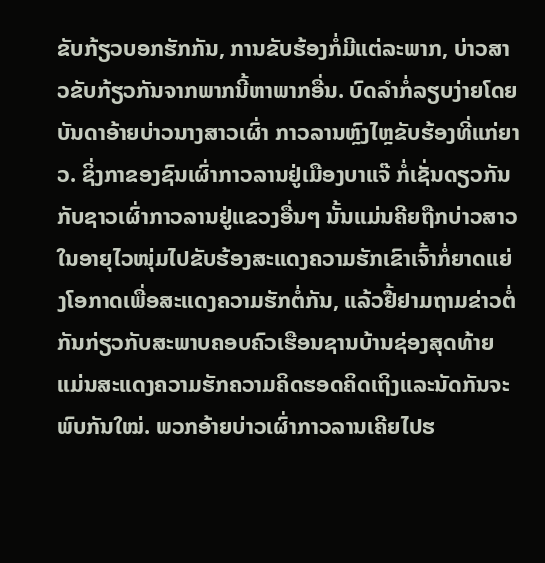ຂັບກ້ຽວບອກຮັກກັນ, ການຂັບຮ້ອງກໍ່ມີແຕ່ລະພາກ, ບ່າວສາວຂັບກ້ຽວກັນຈາກພາກນີ້ຫາພາກອື່ນ. ບົດລຳກໍ່ລຽບງ່າຍໂດຍບັນດາອ້າຍບ່າວນາງສາວເຜົ່າ ກາວລານຫຼົງໄຫຼຂັບຮ້ອງທີ່ແກ່ຍາວ. ຊິ່ງກາຂອງຊົນເຜົ່າກາວລານຢູ່ເມືອງບາແຈ໊ ກໍ່ເຊັ່ນດຽວກັນກັບຊາວເຜົ່າກາວລານຢູ່ແຂວງອື່ນໆ ນັ້ນແມ່ນຄີຍຖືກບ່າວສາວໃນອາຍຸໄວໜຸ່ມໄປຂັບຮ້ອງສະແດງຄວາມຮັກເຂົາເຈົ້າກໍ່ຍາດແຍ່ງໂອກາດເພື່ອສະແດງຄວາມຮັກຕໍ່ກັນ, ແລ້ວຢື້ຢາມຖາມຂ່າວຕໍ່ກັນກ່ຽວກັບສະພາບຄອບຄົວເຮືອນຊານບ້ານຊ່ອງສຸດທ້າຍແມ່ນສະແດງຄວາມຮັກຄວາມຄິດຮອດຄິດເຖິງແລະນັດກັນຈະພົບກັນໃໝ່. ພວກອ້າຍບ່າວເຜົ່າກາວລານເຄີຍໄປຮ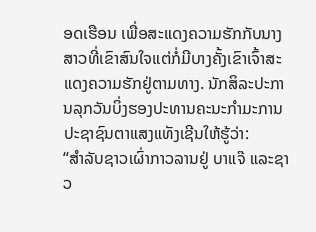ອດເຮືອນ ເພື່ອສະແດງຄວາມຮັກກັບນາງສາວທີ່ເຂົາສົນໃຈແຕ່ກໍ່ມີບາງຄັ້ງເຂົາເຈົ້າສະແດງຄວາມຮັກຢູ່ຕາມທາງ. ນັກສິລະປະການລຸກວັນບິ່ງຮອງປະທານຄະນະກຳມະການປະຊາຊົນຕາແສງແທັງເຊີນໃຫ້ຮູ້ວ່າ:
“ສຳລັບຊາວເຜົ່າກາວລານຢູ່ ບາແຈ໊ ແລະຊາວ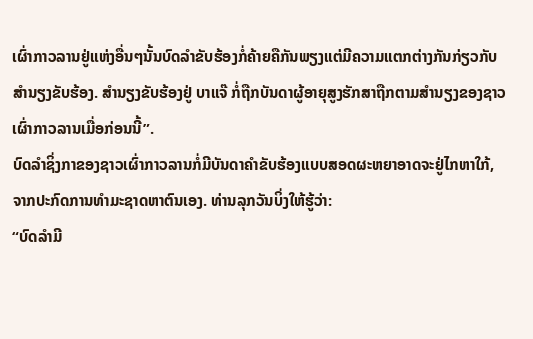ເຜົ່າກາວລານຢູ່ແຫ່ງອື່ນໆນັ້ນບົດລຳຂັບຮ້ອງກໍ່ຄ້າຍຄືກັນພຽງແຕ່ມີຄວາມແຕກຕ່າງກັນກ່ຽວກັບສຳນຽງຂັບຮ້ອງ. ສຳນຽງຂັບຮ້ອງຢູ່ ບາແຈ໊ ກໍ່ຖືກບັນດາຜູ້ອາຍຸສູງຮັກສາຖືກຕາມສຳນຽງຂອງຊາວເຜົ່າກາວລານເມື່ອກ່ອນນີ້”.
ບົດລຳຊິ່ງກາຂອງຊາວເຜົ່າກາວລານກໍ່ມີບັນດາຄຳຂັບຮ້ອງແບບສອດຜະຫຍາອາດຈະຢູ່ໄກຫາໃກ້, ຈາກປະກົດການທຳມະຊາດຫາຕົນເອງ. ທ່ານລຸກວັນບິ່ງໃຫ້ຮູ້ວ່າ:
“ບົດລຳມີ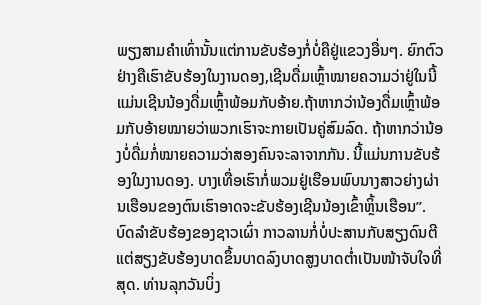ພຽງສາມຄຳເທົ່ານັ້ນແຕ່ການຂັບຮ້ອງກໍ່ບໍ່ຄືຢູ່ແຂວງອື່ນໆ. ຍົກຕົວຢ່າງຄືເຮົາຂັບຮ້ອງໃນງານດອງ,ເຊີນດື່ມເຫຼົ້າໝາຍຄວາມວ່າຢູ່ໃນນີ້ ແມ່ນເຊີນນ້ອງດື່ມເຫຼົ້າພ້ອມກັບອ້າຍ.ຖ້າຫາກວ່ານ້ອງດື່ມເຫຼົ້າພ້ອມກັບອ້າຍໝາຍວ່າພວກເຮົາຈະກາຍເປັນຄູ່ສົມລົດ. ຖ້າຫາກວ່ານ້ອງບໍ່ດື່ມກໍ່ໝາຍຄວາມວ່າສອງຄົນຈະລາຈາກກັນ. ນີ້ແມ່ນການຂັບຮ້ອງໃນງານດອງ. ບາງເທື່ອເຮົາກໍ່ພວມຢູ່ເຮືອນພົບນາງສາວຍ່າງຜ່ານເຮືອນຂອງຕົນເຮົາອາດຈະຂັບຮ້ອງເຊີນນ້ອງເຂົ້າຫຼິ້ນເຮືອນ”.
ບົດລຳຂັບຮ້ອງຂອງຊາວເຜົ່າ ກາວລານກໍ່ບໍ່ປະສານກັບສຽງດົນຕີແຕ່ສຽງຂັບຮ້ອງບາດຂຶ້ນບາດລົງບາດສູງບາດຕ່ຳເປັນໜ້າຈັບໃຈທີ່ສຸດ. ທ່ານລຸກວັນບິ່ງ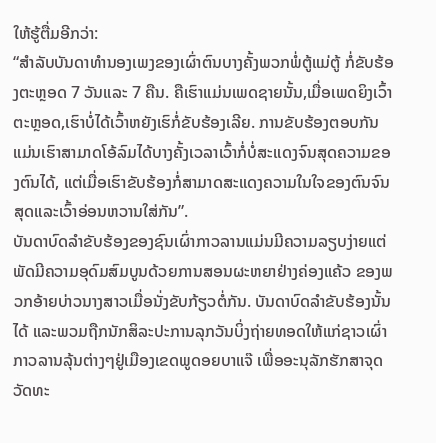ໃຫ້ຮູ້ຕື່ມອີກວ່າ:
“ສຳລັບບັນດາທຳນອງເພງຂອງເຜົ່າຕົນບາງຄັ້ງພວກພໍ່ຕູ້ແມ່ຕູ້ ກໍ່ຂັບຮ້ອງຕະຫຼອດ 7 ວັນແລະ 7 ຄືນ. ຄືເຮົາແມ່ນເພດຊາຍນັ້ນ,ເມື່ອເພດຍິງເວົ້າຕະຫຼອດ,ເຮົາບໍ່ໄດ້ເວົ້າຫຍັງເຮົກໍ່ຂັບຮ້ອງເລີຍ. ການຂັບຮ້ອງຕອບກັນແມ່ນເຮົາສາມາດໂອ້ລົມໄດ້ບາງຄັ້ງເວລາເວົ້າກໍ່ບໍ່ສະແດງຈົນສຸດຄວາມຂອງຕົນໄດ້, ແຕ່ເມື່ອເຮົາຂັບຮ້ອງກໍ່ສາມາດສະແດງຄວາມໃນໃຈຂອງຕົນຈົນສຸດແລະເວົ້າອ່ອນຫວານໃສ່ກັນ”.
ບັນດາບົດລຳຂັບຮ້ອງຂອງຊົນເຜົ່າກາວລານແມ່ນມີຄວາມລຽບງ່າຍແຕ່ພັດມີຄວາມອຸດົມສົມບູນດ້ວຍການສອນຜະຫຍາຢ່າງຄ່ອງແຄ້ວ ຂອງພວກອ້າຍບ່າວນາງສາວເມື່ອນັ່ງຂັບກ້ຽວຕໍ່ກັນ. ບັນດາບົດລຳຂັບຮ້ອງນັ້ນໄດ້ ແລະພວມຖືກນັກສິລະປະການລຸກວັນບິ່ງຖ່າຍທອດໃຫ້ແກ່ຊາວເຜົ່າກາວລານລຸ້ນຕ່າງໆຢູ່ເມືອງເຂດພູດອຍບາແຈ໊ ເພື່ອອະນຸລັກຮັກສາຈຸດວັດທະ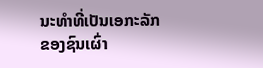ນະທຳທີ່ເປັນເອກະລັກຂອງຊົນເຜົ່າ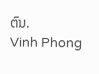ຕົນ.
Vinh Phong